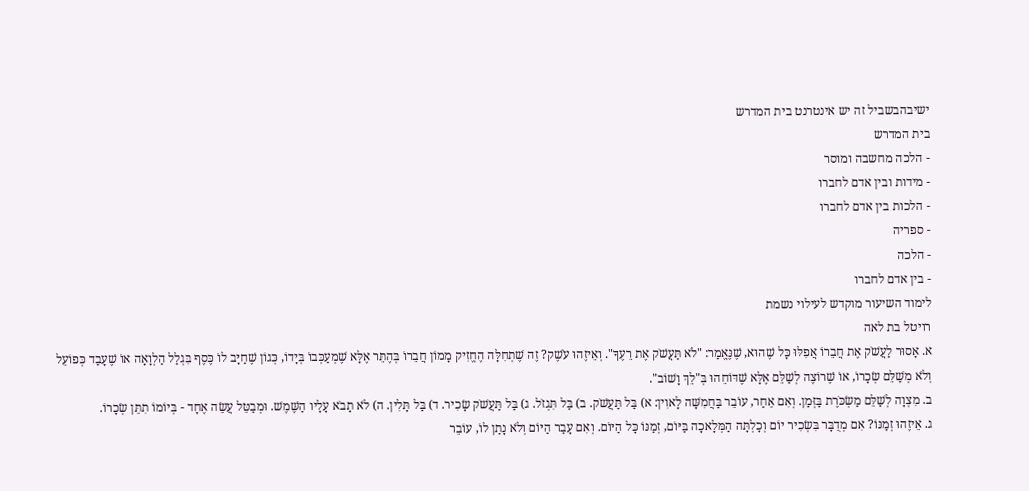ישיבהבשביל זה יש אינטרנט בית המדרש
בית המדרש
- הלכה מחשבה ומוסר
- מידות ובין אדם לחברו
- הלכות בין אדם לחברו
- ספריה
- הלכה
- בין אדם לחברו
לימוד השיעור מוקדש לעילוי נשמת
רויטל בת לאה
א. אָסוּר לַעֲשֹׁק אֶת חֲבֵרוֹ אֲפִלּוּ כָּל שֶׁהוּא, שֶׁנֶּאֱמַר: "לֹא תַּעֲשֹׁק אֶת רֵעֶךָ". וְאֵיזֶהוּ עֹשֶׁק? זֶה שֶׁתְחִלָּה הֶחֱזִיק מָמוֹן חֲבֵרוֹ בְּהֶתֵּר אֶלָּא שֶׁמְעַכְּבוֹ בְּיָדוֹ, כְּגוֹן שֶׁחַיָּב לוֹ כֶּסֶף בִּגְלַל הַלְוָאָה אוֹ שֶׁעָבַד כְּפוֹעֵל וְלֹא מְשַׁלֵּם שְׂכָרוֹ, אוֹ שֶׁרוֹצֶה לְשַׁלֵּם אֶלָּא שֶׁדּוֹחֵהוּ בְּ"לֵךְ וָשׁוֹב".
ב. מִצְוָה לְשַׁלֵּם מַשְׂכֹּרֶת בַּזְּמַן. וְאִם אֵחַר, עוֹבֵר בַּחֲמִשָּׁה לָאוִין: א) בַּל תַּעֲשֹׁק. ב) בַּל תִּגְזֹל. ג) בַּל תַּעֲשֹׁק שָׂכִיר. ד) בַּל תָּלִין. ה) לֹא תָבֹא עָלָיו הַשֶּׁמֶשׁ. וּמְבַטֵּל עֲשֵׂה אֶחָד - בְּיוֹמוֹ תִתֵּן שְׂכָרוֹ.
ג. אֵיזֶהוּ זְמַנּוֹ? אִם מְדֻבָּר בִּשְׂכִיר יוֹם וְכָלְתָּה הַמְּלָאכָה בַּיּוֹם, זְמַנּוֹ כָּל הַיּוֹם. וְאִם עָבַר הַיּוֹם וְלֹא נָתַן לוֹ, עוֹבֵר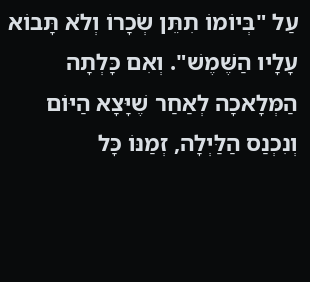עַל "בְּיוֹמוֹ תִתֵּן שְׂכָרוֹ וְלֹא תָּבוֹא עָלָיו הַשֶּׁמֶשׁ". וְאִם כָּלְתָה הַמְּלָאכָה לְאַחַר שֶׁיָּצָא הַיּוֹם וְנִכְנַס הַלַּיְלָה, זְמַנּוֹ כָּל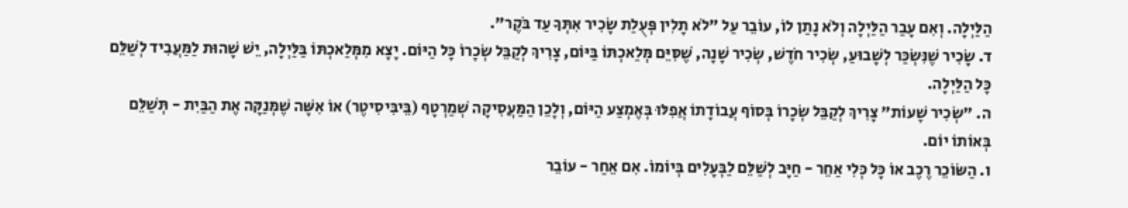הַלַּיְלָה. וְאִם עָבַר הַלַּיְלָה וְלֹא נָתַן לוֹ, עוֹבֵר עַל "לֹא תָלִין פְּעֻלַת שָׂכִיר אִתְּךָ עַד בֹּקֶר".
ד. שָׂכִיר שֶׁנִּשְׂכַּר לְשָׁבוּעַ, שְׂכִיר חֹדֶשׁ, שְׂכִיר שָׁנָה, שֶׁסִּיֵּם מְּלַאכְתּוֹ בַּיּוֹם, צָרִיךְ לְקַבֵּל שְׂכָרוֹ כָּל הַיּוֹם. יָצָא מִמְּלַאכְתּוֹ בַּלַּיְלָה, יֵשׁ שָׁהוּת לַמַּעֲבִיד לְשַׁלֵּם כָּל הַלַּיְלָה.
ה. "שְׂכִיר שָׁעוֹת" צָרִיךְ לְקַבֵּל שְׂכָרוֹ בְּסוֹף עֲבוֹדָתוֹ אֲפִלּוּ בְּאֶמְצַע הַיּוֹם, וְלָכֵן הַמַּעֲסִיקָה שְׁמַרְטָף (בֵּיבִּיסִיטֶר) אוֹ אִשָּׁה שֶׁמְּנַקָּה אֶת הַבַּיִת - תְּשַׁלֵּם בְּאוֹתוֹ יוֹם.
ו. הַשּׂוֹכֵר רֶכֶב אוֹ כָּל כְּלִי אַחֵר - חַיָּב לְשַׁלֵּם לַבְּעָלִים בְּיוֹמוֹ. אִם אֵחַר - עוֹבֵר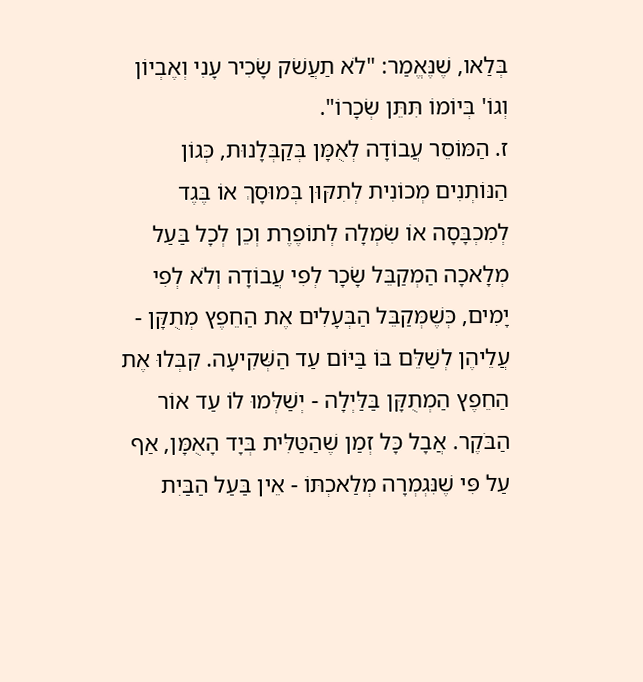בְּלַאו, שֶׁנֶּאֱמַר: "לֹא תַעֲשֹׁק שָׂכִיר עָנִי וְאֶבְיוֹן וְגוֹ' בְּיוֹמוֹ תִּתֵּן שְׂכָרוֹ".
ז. הַמּוֹסֵר עֲבוֹדָה לְאֻמָּן בְּקַבְּלָנוּת, כְּגוֹן הַנּוֹתְנִים מְכוֹנִית לְתִקּוּן בְּמוּסָךְ אוֹ בֶּגֶד לְמִכְבָּסָה אוֹ שִׂמְלָה לְתוֹפֶרֶת וְכֵן לְכָל בַּעַל מְלָאכָה הַמְקַבֵּל שָׂכָר לְפִי עֲבוֹדָה וְלֹא לְפִי יָמִים, כְּשֶׁמְּקַבֵּל הַבְּעָלִים אֶת הַחֵפֶץ מְתֻקָּן - עֲלֵיהֶן לְשַׁלֵּם בּוֹ בַּיּוֹם עַד הַשְּׁקִיעָה. קִבְּלוּ אֶת הַחֵפֶץ הַמְתֻקָּן בַּלַּיְלָה - יְשַׁלְּמוּ לוֹ עַד אוֹר הַבֹּקֶר. אֲבָל כָּל זְמַן שֶׁהַטַּלִּית בְּיָד הָאֻמָּן, אַף עַל פִּי שֶׁנִּגְמְרָה מְלַאכְתּוֹ - אֵין בַּעַל הַבַּיִת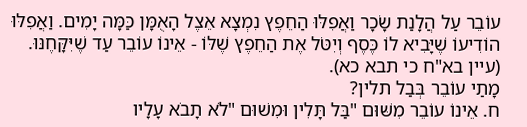עוֹבֵר עַל הֲלָנַת שָׂכָר וַאֲפִלּוּ הַחֵפֶץ נִמְצָא אֵצֶל הָאֻמָּן כַּמָּה יָמִים. וַאֲפִלּוּ הוֹדִיעוֹ שֶׁיָּבִיא לוֹ כֶּסֶף וְיִטֹּל אֶת הַחֵפֶץ שֶׁלּוֹ - אֵינוֹ עוֹבֵר עַד שֶׁיִּקָּחֶנּוּ. (עיין בא"ח כי תבא כא).
מָתַי עוֹבֵר בְּבַל תלין?
ח. אֵינוֹ עוֹבֵר מִשּׁוּם "בַּל תָּלִין וּמִשׁוּם "לֹא תָבֹא עָלָיו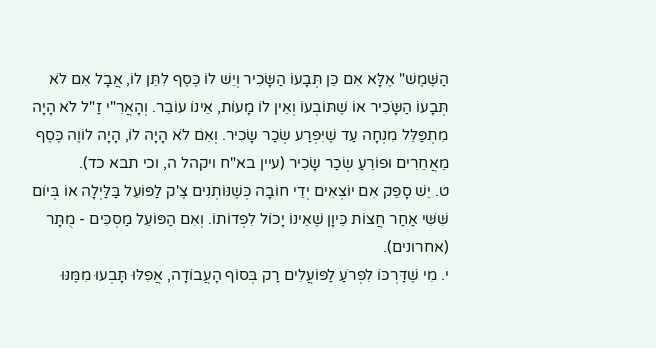הַשֶּׁמֶשׁ" אֶלָּא אִם כֵּן תְּבָעוֹ הַשָּׂכִיר וְיֵשׁ לוֹ כֶּסֶף לִתֵּן לוֹ, אֲבָל אִם לֹא תְּבָעוֹ הַשָּׂכִיר אוֹ שֶׁתּוֹבְעוֹ וְאֵין לוֹ מָעוֹת, אֵינוֹ עוֹבֵר. וְהָאֲרִ"י זַ"ל לֹא הָיָה מִתְפַּלֵּל מִנְחָה עַד שֶׁיִּפְרַע שְׂכַר שָׂכִיר. וְאִם לֹא הָיָה לוֹ, הָיָה לוֹוֶה כֶּסֶף מֵאֲחֵרִים וּפוֹרֵעַ שְׂכַר שָׂכִיר (עיין בא"ח ויקהל ה, וכי תבא כד).
ט. יֵשׁ סָפֵק אִם יוֹצְאִים יְדֵי חוֹבָה כְּשֶׁנּוֹתְנִים צֶ'ק לַפּוֹעֵל בַּלַּיְלָה אוֹ בְּיוֹם שִּׁשִּׁי אַחַר חֲצוֹת כֵּיוָן שֶׁאֵינוֹ יָכוֹל לִפְדוֹתוֹ. וְאִם הַפּוֹעֵל מַסְכִּים - מֻתָּר (אחרונים).
י. מִי שֶׁדַּרְכּוֹ לִפְרֹעַ לַפּוֹעֲלִים רַק בְּסוֹף הָעֲבוֹדָה, אֲפִלּוּ תָּבְעוּ מִמֶּנּוּ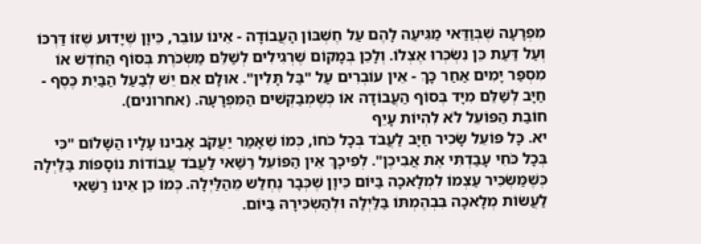מִפְרָעָה שֶׁבְּוַדַּאי מַגִּיעַה לָהֶם עַל חֶשְׁבּוֹן הָעֲבוֹדָה - אֵינוֹ עוֹבֵר, כֵּיוָן שֶׁיָדוּע שֶׁזוֹ דַּרְכּוֹ וְעַל דַּעַת כֵּן נִשְׂכְּרוּ אֶצְלוֹ. וְלָכֵן בְּמָקוֹם שֶׁרְגִילִים לְשַׁלֵּם מַשְׂכֹּרֶת בְּסוֹף הַחֹדֶשׁ אוֹ מִסְפַּר יָמִים אַחַר כָּךְ - אֵין עוֹבְרִים עַל "בַּל תָּלִין". אוּלָם אִם יֵשׁ לְבַעַל הַבַּיִת כֶּסֶף - חַיָּב לְשַׁלֵּם מִיָּד בְּסוֹף הַעֲבוֹדָה אוֹ כְּשֶׁמְבַקְשִׁים הַמִּפְרָעָה. (אחרונים).
חוֹבַת הַפּוֹעֵל לֹא לִהְיוֹת עָיֵף
יא. כָּל פּוֹעֵל שָׂכִיר חַיָּב לַעֲבֹד בְּכָל כֹּחוֹ, כְּמוֹ שֶׁאָמַר יַעֲקֹב אָבִינוּ עָלָיו הַשָּׁלוֹם "כִּי בְּכָל כֹּחִי עָבַדְתִּי אֶת אֲבִיכֶן". לְפִיכָךְ אֵין הַפּוֹעֵל רַשַּׁאי לַעֲבֹד עֲבוֹדוֹת נוֹסָפוֹת בַּלַּיְלָה כְּשֶׁמַּשְׂכִּיר עַצְמוֹ לִמְלָאכָה בַּיּוֹם כֵּיוָן שֶׁכְּבָר נֶחְלַש מֵהַלַּיְלָה. כְּמוֹ כֵן אֵינוֹ רַשַּׁאי לַעֲשׂוֹת מְלָאכָה בִּבְהֶמְתּוֹ בַּלַּיְלָה וּלְהַשְׂכִּירָהּ בַּיּוֹם.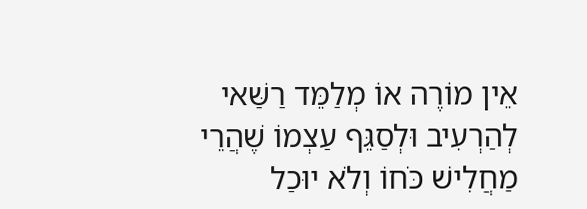אֵין מוֹרֶה אוֹ מְלַמֵּד רַשַּׁאי לְהַרְעִיב וּלְסַגֵּף עַצְמוֹ שֶׁהֲרֵי מַחֲלִישׁ כֹּחוֹ וְלֹא יוּכַל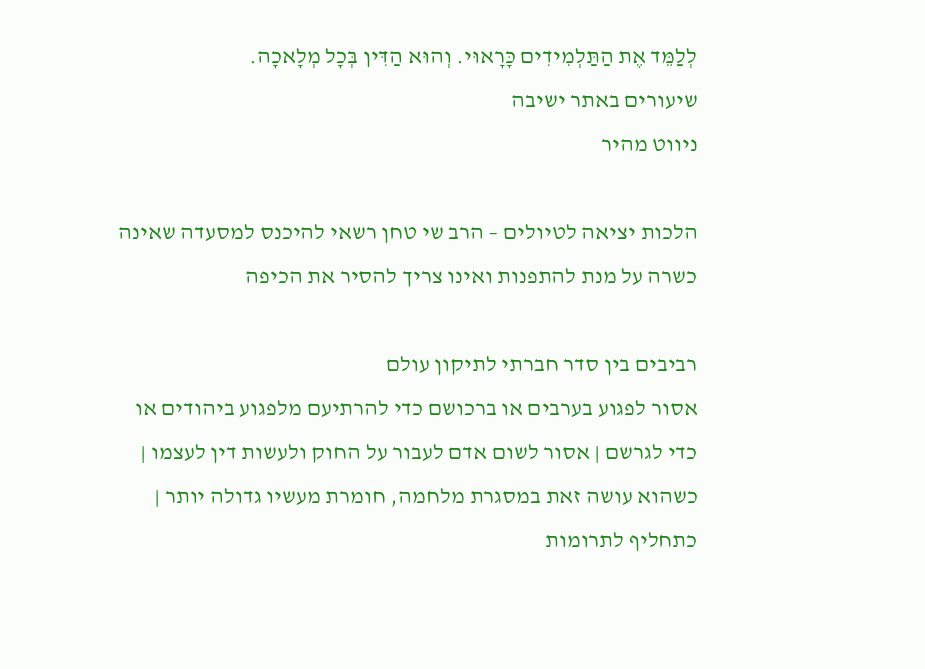לְלַמֵּד אֶת הַתַּלְמִידִים כָּרָאוּי. וְהוּא הַדִּין בְּכָל מְלָאכָה.
שיעורים באתר ישיבה
ניווט מהיר

הלכות יציאה לטיולים – הרב שי טחן רשאי להיכנס למסעדה שאינה כשרה על מנת להתפנות ואינו צריך להסיר את הכיפה

רביבים בין סדר חברתי לתיקון עולם
אסור לפגוע בערבים או ברכושם כדי להרתיעם מלפגוע ביהודים או כדי לגרשם | אסור לשום אדם לעבור על החוק ולעשות דין לעצמו | כשהוא עושה זאת במסגרת מלחמה, חומרת מעשיו גדולה יותר | כתחליף לתרומות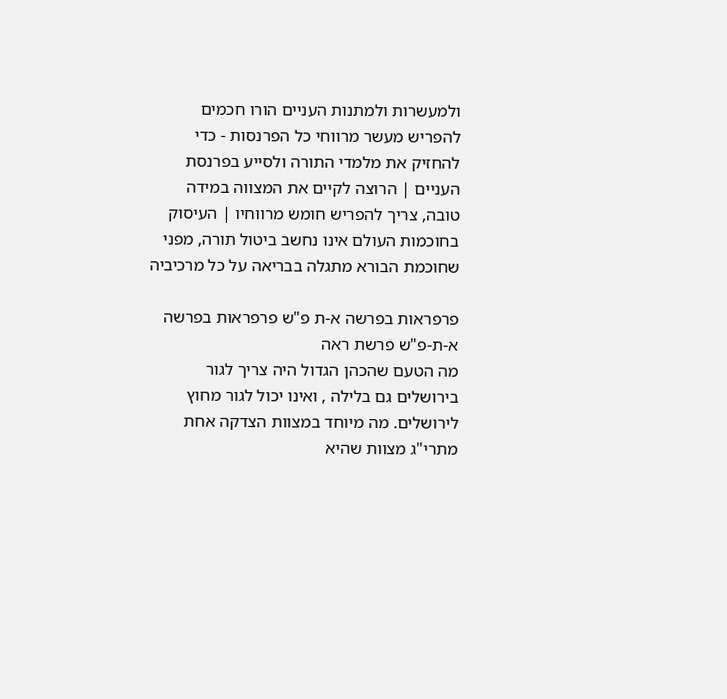ולמעשרות ולמתנות העניים הורו חכמים להפריש מעשר מרווחי כל הפרנסות - כדי להחזיק את מלמדי התורה ולסייע בפרנסת העניים | הרוצה לקיים את המצווה במידה טובה, צריך להפריש חומש מרווחיו | העיסוק בחוכמות העולם אינו נחשב ביטול תורה, מפני שחוכמת הבורא מתגלה בבריאה על כל מרכיביה

פרפראות בפרשה א-ת פ"ש פרפראות בפרשה א-ת-פ"ש פרשת ראה
מה הטעם שהכהן הגדול היה צריך לגור בירושלים גם בלילה , ואינו יכול לגור מחוץ לירושלים. מה מיוחד במצוות הצדקה אחת מתרי"ג מצוות שהיא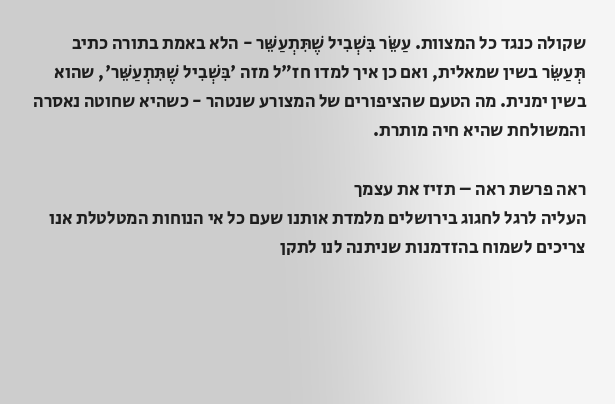שקולה כנגד כל המצוות. עַשֵּׂר בִּשְׁבִיל שֶׁתִּתְעַשֵּׁר - הלא באמת בתורה כתיב תְּעַשֵּׂר בשין שמאלית, ואם כן איך למדו חז"ל מזה 'בִּשְׁבִיל שֶׁתִּתְעַשֵּׁר', שהוא בשין ימנית. מה הטעם שהציפורים של המצורע שנטהר - כשהיא שחוטה נאסרה והמשולחת שהיא חיה מותרת.

ראה פרשת ראה – תזיז את עצמך
העליה לרגל לחגוג בירושלים מלמדת אותנו שעם כל אי הנוחות המטלטלת אנו צריכים לשמוח בהזדמנות שניתנה לנו לתקן